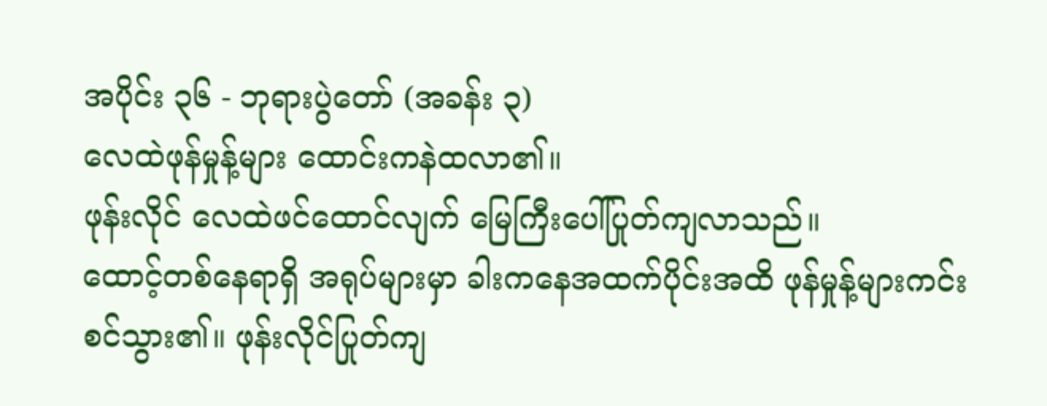အပိုင်း ၃၆ - ဘုရားပွဲတော် (အခန်း ၃)
လေထဲဖုန်မှုန့်များ ထောင်းကနဲထလာ၏။
ဖုန်းလိုင် လေထဲဖင်ထောင်လျက် မြေကြီးပေါ်ပြုတ်ကျလာသည်။
ထောင့်တစ်နေရာရှိ အရုပ်များမှာ ခါးကနေအထက်ပိုင်းအထိ ဖုန်မှုန့်များကင်းစင်သွား၏။ ဖုန်းလိုင်ပြုတ်ကျ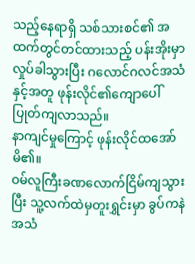သည့်နေရာရှိ သစ်သားစင်၏ အထက်တွင်တင်ထားသည့် ပန်းအိုးမှာ လှုပ်ခါသွားပြီး ဂလောင်ဂလင်အသံနှင့်အတူ ဖုန်းလိုင်၏ကျောပေါ်ပြုတ်ကျလာသည်။
နာကျင်မှုကြောင့် ဖုန်းလိုင်ထအော်မိ၏။
ဝမ်လူကြီးခဏလောက်ငြိမ်ကျသွားပြီး သူ့လက်ထဲမှတူးရွှင်းမှာ ခွပ်ကနဲအသံ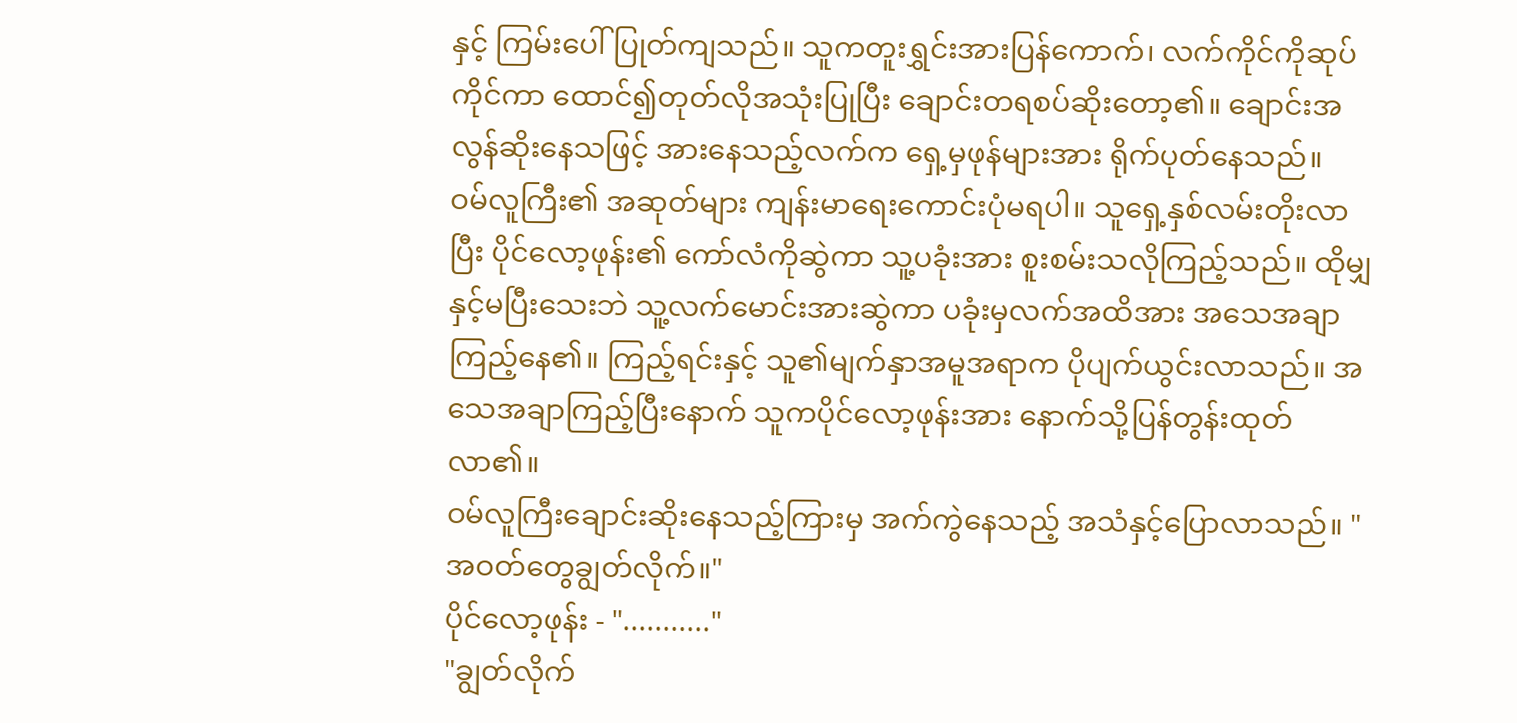နှင့် ကြမ်းပေါ်ပြုတ်ကျသည်။ သူကတူးရွှင်းအားပြန်ကောက်၊ လက်ကိုင်ကိုဆုပ်ကိုင်ကာ ထောင်၍တုတ်လိုအသုံးပြုပြီး ချောင်းတရစပ်ဆိုးတော့၏။ ချောင်းအလွန်ဆိုးနေသဖြင့် အားနေသည့်လက်က ရှေ့မှဖုန်များအား ရိုက်ပုတ်နေသည်။
ဝမ်လူကြီး၏ အဆုတ်များ ကျန်းမာရေးကောင်းပုံမရပါ။ သူရှေ့နှစ်လမ်းတိုးလာပြီး ပိုင်လော့ဖုန်း၏ ကော်လံကိုဆွဲကာ သူ့ပခုံးအား စူးစမ်းသလိုကြည့်သည်။ ထိုမျှနှင့်မပြီးသေးဘဲ သူ့လက်မောင်းအားဆွဲကာ ပခုံးမှလက်အထိအား အသေအချာကြည့်နေ၏။ ကြည့်ရင်းနှင့် သူ၏မျက်နှာအမူအရာက ပိုပျက်ယွင်းလာသည်။ အသေအချာကြည့်ပြီးနောက် သူကပိုင်လော့ဖုန်းအား နောက်သို့ပြန်တွန်းထုတ်လာ၏။
ဝမ်လူကြီးချောင်းဆိုးနေသည့်ကြားမှ အက်ကွဲနေသည့် အသံနှင့်ပြောလာသည်။ "အဝတ်တွေချွတ်လိုက်။"
ပိုင်လော့ဖုန်း - "..........."
"ချွတ်လိုက်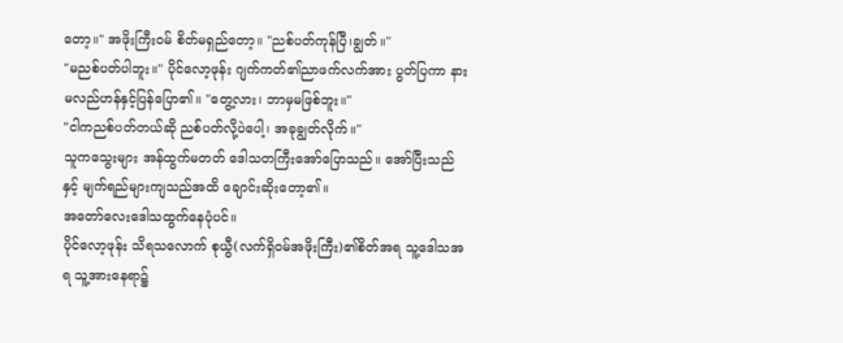တော့။" အဖိုးကြီးဝမ် စိတ်မရှည်တော့။ "ညစ်ပတ်ကုန်ပြီ၊ချွတ်။"
"မညစ်ပတ်ပါဘူး။" ပိုင်လော့ဖုန်း ဂျက်ကတ်၏ညာဖက်လက်အား ပွတ်ပြကာ နားမလည်ဟန်နှင့်ပြန်ပြော၏။ "တွေ့လား၊ ဘာမှမဖြစ်ဘူး။"
"ငါကညစ်ပတ်တယ်ဆို ညစ်ပတ်လို့ပဲပေါ့၊ အခုချွတ်လိုက်။"
သူကသွေးများ အန်ထွက်မတတ် ဒေါသတကြီးအော်ပြောသည်။ အော်ပြီးသည်နှင့် မျက်ရည်များကျသည်အထိ ချောင်းဆိုးတော့၏။
အတော်လေးဒေါသထွက်နေပုံပင်။
ပိုင်လော့ဖုန်း သိရသလောက် စုယွီ(လက်ရှိဝမ်အဖိုးကြီး)၏စိတ်အရ သူ့ဒေါသအရ သူ့အားနေရာ၌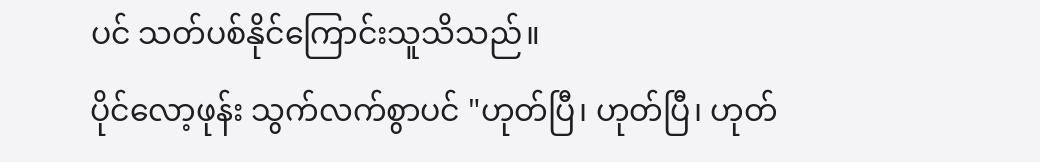ပင် သတ်ပစ်နိုင်ကြောင်းသူသိသည်။
ပိုင်လော့ဖုန်း သွက်လက်စွာပင် "ဟုတ်ပြီ၊ ဟုတ်ပြီ၊ ဟုတ်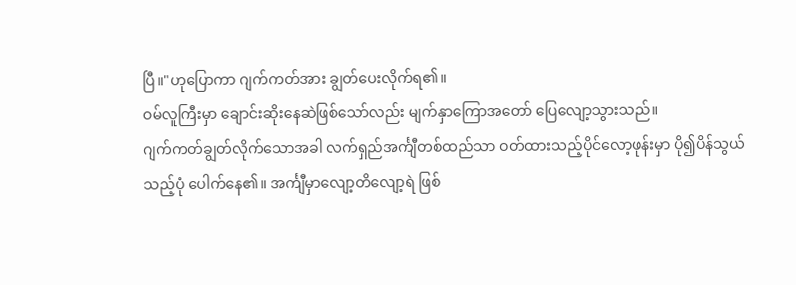ပြီ။"ဟုပြောကာ ဂျက်ကတ်အား ချွတ်ပေးလိုက်ရ၏။
ဝမ်လူကြီးမှာ ချောင်းဆိုးနေဆဲဖြစ်သော်လည်း မျက်နှာကြောအတော် ပြေလျော့သွားသည်။
ဂျက်ကတ်ချွတ်လိုက်သောအခါ လက်ရှည်အင်္ကျီတစ်ထည်သာ ဝတ်ထားသည့်ပိုင်လော့ဖုန်းမှာ ပို၍ပိန်သွယ်သည့်ပုံ ပေါက်နေ၏။ အင်္ကျီမှာလျော့တိလျော့ရဲ ဖြစ်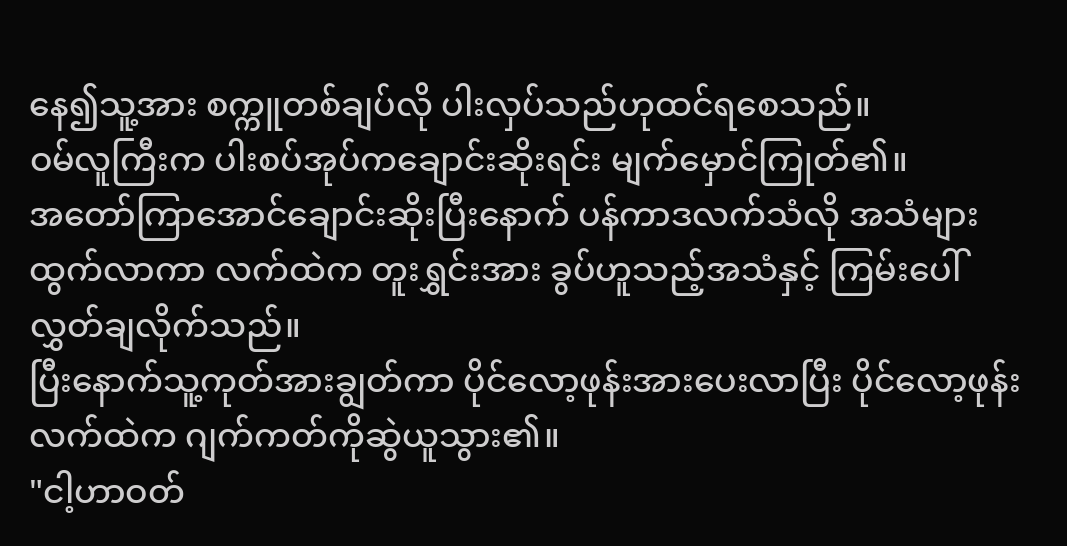နေ၍သူ့အား စက္ကူတစ်ချပ်လို ပါးလှပ်သည်ဟုထင်ရစေသည်။
ဝမ်လူကြီးက ပါးစပ်အုပ်ကချောင်းဆိုးရင်း မျက်မှောင်ကြုတ်၏။
အတော်ကြာအောင်ချောင်းဆိုးပြီးနောက် ပန်ကာဒလက်သံလို အသံများထွက်လာကာ လက်ထဲက တူးရွှင်းအား ခွပ်ဟူသည့်အသံနှင့် ကြမ်းပေါ်လွှတ်ချလိုက်သည်။
ပြီးနောက်သူ့ကုတ်အားချွတ်ကာ ပိုင်လော့ဖုန်းအားပေးလာပြီး ပိုင်လော့ဖုန်းလက်ထဲက ဂျက်ကတ်ကိုဆွဲယူသွား၏။
"ငါ့ဟာဝတ်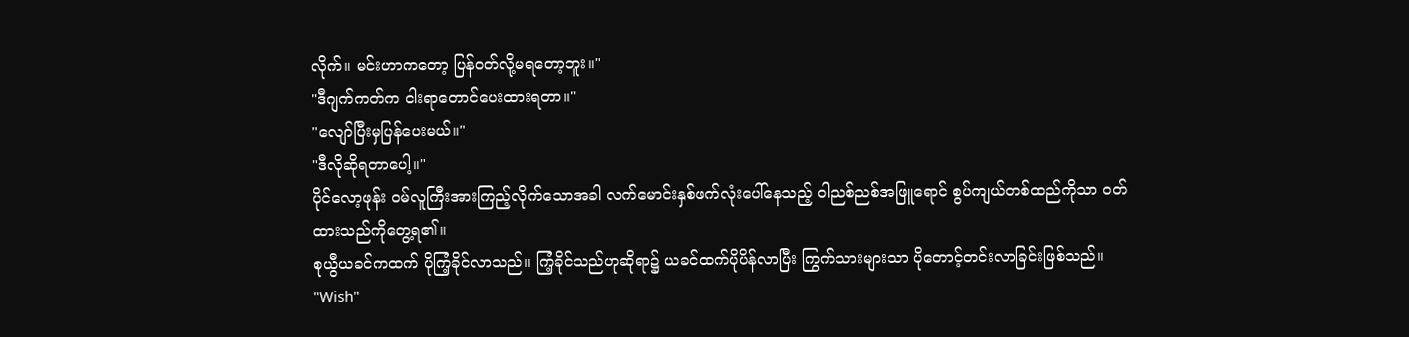လိုက်။ မင်းဟာကတော့ ပြန်ဝတ်လို့မရတော့ဘူး။"
"ဒီဂျက်ကတ်က ငါးရာတောင်ပေးထားရတာ။"
"လျော်ပြီးမှပြန်ပေးမယ်။"
"ဒီလိုဆိုရတာပေါ့။"
ပိုင်လော့ဖုန်း ဝမ်လူကြီးအားကြည့်လိုက်သောအခါ လက်မောင်းနှစ်ဖက်လုံးပေါ်နေသည့် ဝါညစ်ညစ်အဖြူရောင် စွပ်ကျယ်တစ်ထည်ကိုသာ ဝတ်ထားသည်ကိုတွေ့ရ၏။
စုယွီယခင်ကထက် ပိုကြံ့ခိုင်လာသည်။ ကြံ့ခိုင်သည်ဟုဆိုရာ၌ ယခင်ထက်ပိုပိန်လာပြီး ကြွက်သားများသာ ပိုတောင့်တင်းလာခြင်းဖြစ်သည်။
"Wish"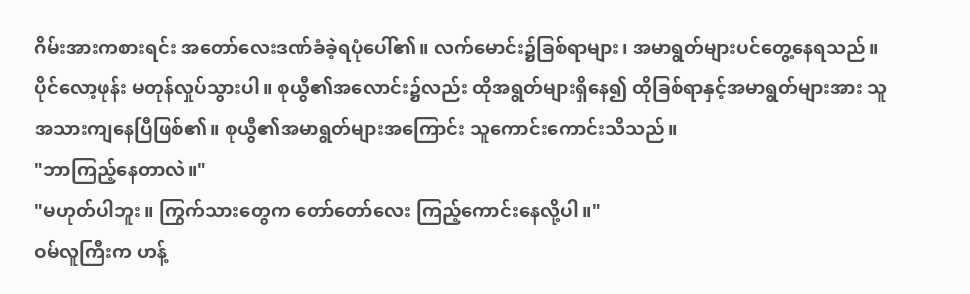ဂိမ်းအားကစားရင်း အတော်လေးဒဏ်ခံခဲ့ရပုံပေါ်၏။ လက်မောင်း၌ခြစ်ရာများ၊ အမာရွတ်များပင်တွေ့နေရသည်။
ပိုင်လော့ဖုန်း မတုန်လှုပ်သွားပါ။ စုယွီ၏အလောင်း၌လည်း ထိုအရွတ်များရှိနေ၍ ထိုခြစ်ရာနှင့်အမာရွတ်များအား သူအသားကျနေပြီဖြစ်၏။ စုယွီ၏အမာရွတ်များအကြောင်း သူကောင်းကောင်းသိသည်။
"ဘာကြည့်နေတာလဲ။"
"မဟုတ်ပါဘူး။ ကြွက်သားတွေက တော်တော်လေး ကြည့်ကောင်းနေလို့ပါ။"
ဝမ်လူကြီးက ဟန့်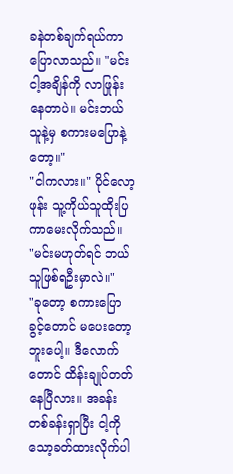ခနဲတစ်ချက်ရယ်ကာ ပြောလာသည်။ "မင်းငါ့အချိန်ကို လာဖြုန်းနေတာပဲ။ မင်းဘယ်သူနဲ့မှ စကားမပြောနဲ့တော့။"
"ငါကလား။" ပိုင်လော့ဖုန်း သူ့ကိုယ်သူထိုးပြကာမေးလိုက်သည်။
"မင်းမဟုတ်ရင် ဘယ်သူဖြစ်ရဦးမှာလဲ။"
"ခုတော့ စကားပြောခွင့်တောင် မပေးတော့ဘူးပေါ့။ ဒီလောက်တောင် ထိန်းချုပ်တတ်နေပြီလား။ အခန်းတစ်ခန်းရှာပြီး ငါ့ကိုသော့ခတ်ထားလိုက်ပါ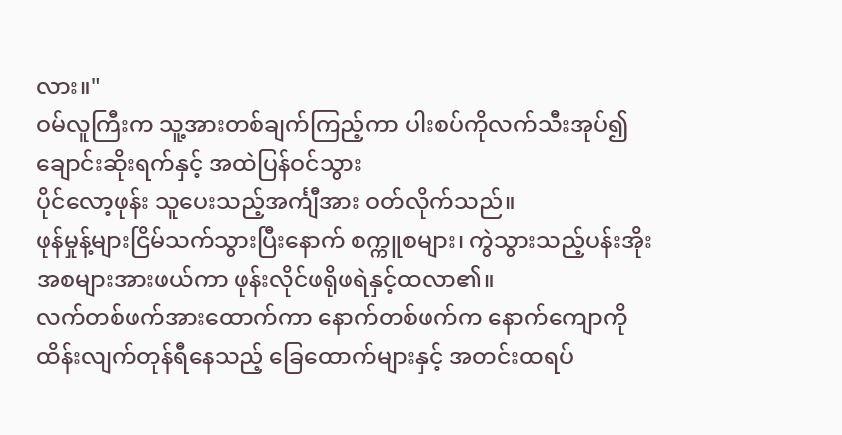လား။"
ဝမ်လူကြီးက သူ့အားတစ်ချက်ကြည့်ကာ ပါးစပ်ကိုလက်သီးအုပ်၍ ချောင်းဆိုးရက်နှင့် အထဲပြန်ဝင်သွား
ပိုင်လော့ဖုန်း သူပေးသည့်အင်္ကျီအား ဝတ်လိုက်သည်။
ဖုန်မှုန့်များငြိမ်သက်သွားပြီးနောက် စက္ကူစများ၊ ကွဲသွားသည့်ပန်းအိုး အစများအားဖယ်ကာ ဖုန်းလိုင်ဖရိုဖရဲနှင့်ထလာ၏။
လက်တစ်ဖက်အားထောက်ကာ နောက်တစ်ဖက်က နောက်ကျောကိုထိန်းလျက်တုန်ရီနေသည့် ခြေထောက်များနှင့် အတင်းထရပ်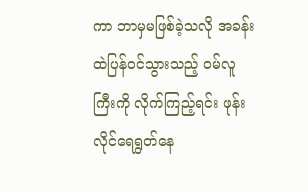ကာ ဘာမှမဖြစ်ခဲ့သလို အခန်းထဲပြန်ဝင်သွားသည့် ဝမ်လူကြီးကို လိုက်ကြည့်ရင်း ဖုန်းလိုင်ရေရွတ်နေ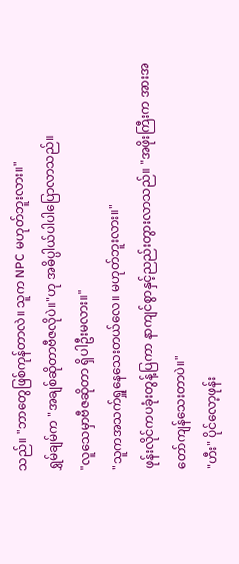သည်။ "ဘာတွေဖြစ်ကုန်တာလဲ။ သူက NPC မဟုတ်ဘူးလား။"
ရွှမ်ချမ်က "အချစ်ဆိုတာဗီဇလိုပဲ။"ဟု အဓိပ္ပါယ်ပါပါပြောလာသည်။
"လူသေမှာဗီဇဆိုတာ ရှိပါဦးမလား။"
"သူကအသက်ရှူနေသေးတယ်လေ။ မဟုတ်ဘူးလား။"
ဖုန်းလိုင်ကပခုံးတွန့်ပြကာ နာကျင်စွာနှင့်ညည်းတွားလာသည်။ "အဖိုးကြီးက အားအတော်ကျန်သေးတာပဲ။"
"ဟီး" ပိုင်လော့ဖုန်း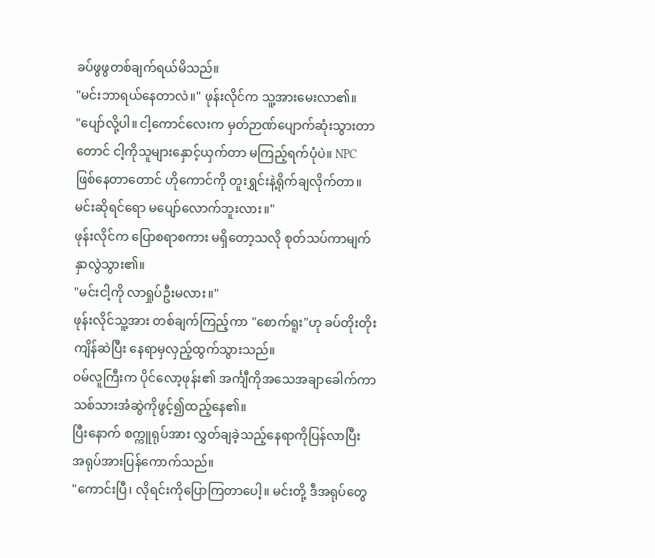ခပ်ဖွဖွတစ်ချက်ရယ်မိသည်။
"မင်းဘာရယ်နေတာလဲ။" ဖုန်းလိုင်က သူ့အားမေးလာ၏။
"ပျော်လို့ပါ။ ငါ့ကောင်လေးက မှတ်ဉာဏ်ပျောက်ဆုံးသွားတာတောင် ငါ့ကိုသူများနှောင့်ယှက်တာ မကြည့်ရက်ပုံပဲ။ NPC ဖြစ်နေတာတောင် ဟိုကောင်ကို တူးရွှင်းနဲ့ရိုက်ချလိုက်တာ။ မင်းဆိုရင်ရော မပျော်လောက်ဘူးလား။"
ဖုန်းလိုင်က ပြောစရာစကား မရှိတော့သလို စုတ်သပ်ကာမျက်နှာလွဲသွား၏။
"မင်းငါ့ကို လာရှုပ်ဦးမလား။"
ဖုန်းလိုင်သူ့အား တစ်ချက်ကြည့်ကာ "စောက်ရူး"ဟု ခပ်တိုးတိုးကျိန်ဆဲပြီး နေရာမှလှည့်ထွက်သွားသည်။
ဝမ်လူကြီးက ပိုင်လော့ဖုန်း၏ အင်္ကျီကိုအသေအချာခေါက်ကာ သစ်သားအံဆွဲကိုဖွင့်၍ထည့်နေ၏။
ပြီးနောက် စက္ကူရုပ်အား လွှတ်ချခဲ့သည့်နေရာကိုပြန်လာပြီး အရုပ်အားပြန်ကောက်သည်။
"ကောင်းပြီ၊ လိုရင်းကိုပြောကြတာပေါ့။ မင်းတို့ ဒီအရုပ်တွေ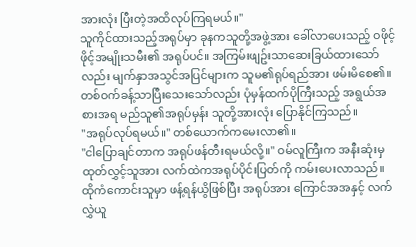အားလုံး ပြီးတဲ့အထိလုပ်ကြရမယ်။"
သူကိုင်ထားသည့်အရုပ်မှာ ခုနကသူတို့အဖွဲ့အား ခေါ်လာပေးသည့် ဝဖိုင့်ဖိုင့်အမျိုးသမီး၏ အရုပ်ပင်။ အကြမ်းဖျဥ်းသာဆေးခြယ်ထားသော်လည်း မျက်နှာအသွင်အပြင်များက သူမ၏ရုပ်ရည်အား ဖမ်းမိစေ၏။ တစ်ဝက်ခန့်သာပြီးသေးသော်လည်း ပုံမှန်ထက်ပိုကြီးသည့် အရွယ်အစားအရ မည်သူ၏အရုပ်မှန်း သူတို့အားလုံး ပြောနိုင်ကြသည်။
"အရုပ်လုပ်ရမယ်။" တစ်ယောက်ကမေးလာ၏။
"ငါပြောချင်တာက အရုပ်ဖန်တီးရမယ်လို့။" ဝမ်လူကြီးက အနီးဆုံးမှ ထုတ်လွှင့်သူအား လက်ထဲကအရုပ်ပိုင်းပြတ်ကို ကမ်းပေးလာသည်။
ထိုကံကောင်းသူမှာ ဖန့်ရန်ယွိဖြစ်ပြီး အရုပ်အား ကြောင်အအနှင့် လက်လွှဲယူ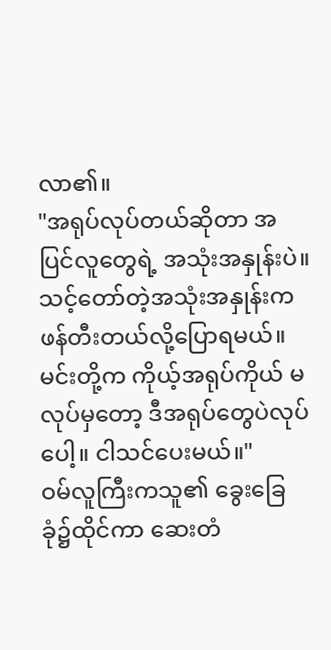လာ၏။
"အရုပ်လုပ်တယ်ဆိုတာ အပြင်လူတွေရဲ့ အသုံးအနှုန်းပဲ။ သင့်တော်တဲ့အသုံးအနှုန်းက ဖန်တီးတယ်လို့ပြောရမယ်။ မင်းတို့က ကိုယ့်အရုပ်ကိုယ် မလုပ်မှတော့ ဒီအရုပ်တွေပဲလုပ်ပေါ့။ ငါသင်ပေးမယ်။"
ဝမ်လူကြီးကသူ၏ ခွေးခြေခုံ၌ထိုင်ကာ ဆေးတံ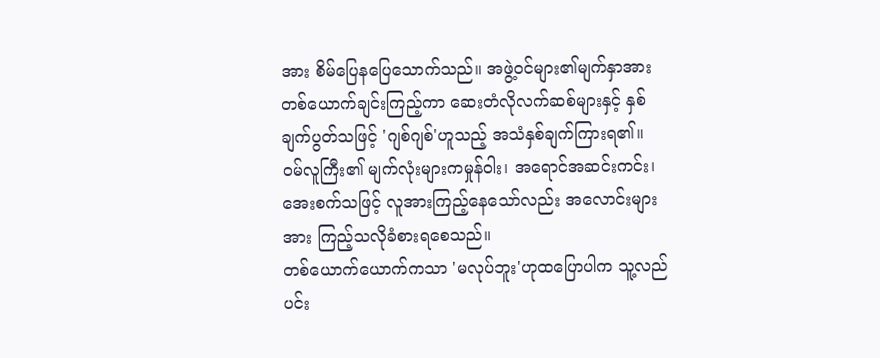အား စိမ်ပြေနပြေသောက်သည်။ အဖွဲ့ဝင်များ၏မျက်နှာအား တစ်ယောက်ချင်းကြည့်ကာ ဆေးတံလိုလက်ဆစ်များနှင့် နှစ်ချက်ပွတ်သဖြင့် 'ဂျစ်ဂျစ်'ဟူသည့် အသံနှစ်ချက်ကြားရ၏။
ဝမ်လူကြီး၏ မျက်လုံးများကမှုန်ဝါး၊ အရောင်အဆင်းကင်း၊ အေးစက်သဖြင့် လူအားကြည့်နေသော်လည်း အလောင်းများအား ကြည့်သလိုခံစားရစေသည်။
တစ်ယောက်ယောက်ကသာ 'မလုပ်ဘူး'ဟုထပြောပါက သူ့လည်ပင်း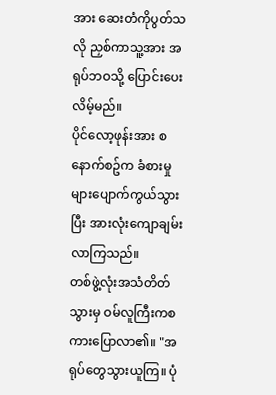အား ဆေးတံကိုပွတ်သလို ညှစ်ကာသူ့အား အရုပ်ဘဝသို့ ပြောင်းပေးလိမ့်မည်။
ပိုင်လော့ဖုန်းအား စနောက်စဥ်က ခံစားမှုများပျောက်ကွယ်သွားပြီး အားလုံးကျောချမ်းလာကြသည်။
တစ်ဖွဲ့လုံးအသံတိတ်သွားမှ ဝမ်လူကြီးကစကားပြောလာ၏။ "အရုပ်တွေသွားယူကြ။ ပုံ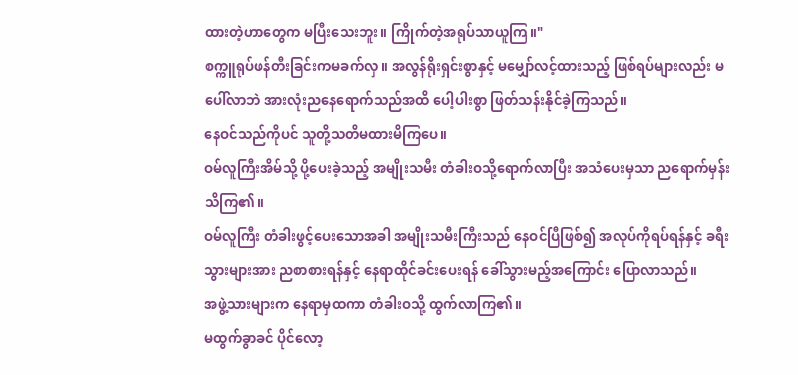ထားတဲ့ဟာတွေက မပြီးသေးဘူး။ ကြိုက်တဲ့အရုပ်သာယူကြ။"
စက္ကူရုပ်ဖန်တီးခြင်းကမခက်လှ။ အလွန်ရိုးရှင်းစွာနှင့် မမျှော်လင့်ထားသည့် ဖြစ်ရပ်များလည်း မပေါ်လာဘဲ အားလုံးညနေရောက်သည်အထိ ပေါ့ပါးစွာ ဖြတ်သန်းနိုင်ခဲ့ကြသည်။
နေဝင်သည်ကိုပင် သူတို့သတိမထားမိကြပေ။
ဝမ်လူကြီးအိမ်သို့ ပို့ပေးခဲ့သည့် အမျိုးသမီး တံခါးဝသို့ရောက်လာပြီး အသံပေးမှသာ ညရောက်မှန်းသိကြ၏။
ဝမ်လူကြီး တံခါးဖွင့်ပေးသောအခါ အမျိုးသမီးကြီးသည် နေဝင်ပြီဖြစ်၍ အလုပ်ကိုရပ်ရန်နှင့် ခရီးသွားများအား ညစာစားရန်နှင့် နေရာထိုင်ခင်းပေးရန် ခေါ်သွားမည့်အကြောင်း ပြောလာသည်။
အဖွဲ့သားများက နေရာမှထကာ တံခါးဝသို့ ထွက်လာကြ၏။
မထွက်ခွာခင် ပိုင်လော့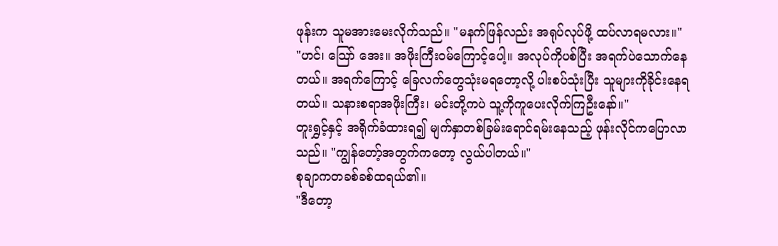ဖုန်းက သူမအားမေးလိုက်သည်။ "မနက်ဖြန်လည်း အရုပ်လုပ်ဖို့ ထပ်လာရမလား။"
"ဟင်၊ သြော် အေး။ အဖိုးကြီးဝမ်ကြောင့်ပေါ့။ အလုပ်ကိုပစ်ပြီး အရက်ပဲသောက်နေတယ်။ အရက်ကြောင့် ခြေလက်တွေသုံးမရတော့လို့ ပါးစပ်သုံးပြီး သူများကိုခိုင်းနေရတယ်။ သနားစရာအဖိုးကြီး၊ မင်းတို့ကပဲ သူ့ကိုကူပေးလိုက်ကြဦးနော်။"
တူးရွှင့်နှင့် အရိုက်ခံထားရ၍ မျက်နှာတစ်ခြမ်းရောင်ရမ်းနေသည့် ဖုန်းလိုင်ကပြောလာသည်။ "ကျွန်တော့်အတွက်ကတော့ လွယ်ပါတယ်။"
စုချာကတခစ်ခစ်ထရယ်၏။
"ဒီတော့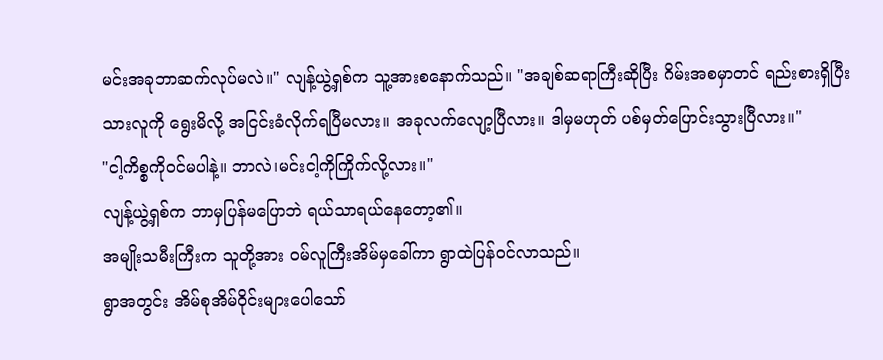မင်းအခုဘာဆက်လုပ်မလဲ။" လျန့်ယွဲ့ရှစ်က သူ့အားစနောက်သည်။ "အချစ်ဆရာကြီးဆိုပြီး ဂိမ်းအစမှာတင် ရည်းစားရှိပြီးသားလူကို ရွေးမိလို့ အငြင်းခံလိုက်ရပြီမလား။ အခုလက်လျော့ပြီလား။ ဒါမှမဟုတ် ပစ်မှတ်ပြောင်းသွားပြီလား။"
"ငါ့ကိစ္စကိုဝင်မပါနဲ့။ ဘာလဲ၊မင်းငါ့ကိုကြိုက်လို့လား။"
လျန့်ယွဲ့ရှစ်က ဘာမှပြန်မပြောဘဲ ရယ်သာရယ်နေတော့၏။
အမျိုးသမီးကြီးက သူတို့အား ဝမ်လူကြီးအိမ်မှခေါ်ကာ ရွာထဲပြန်ဝင်လာသည်။
ရွာအတွင်း အိမ်စုအိမ်ဝိုင်းများပေါသော်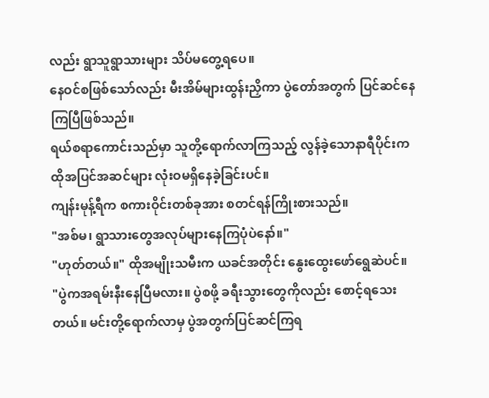လည်း ရွာသူရွာသားများ သိပ်မတွေ့ရပေ။
နေဝင်စဖြစ်သော်လည်း မီးအိမ်များထွန်းညှိကာ ပွဲတော်အတွက် ပြင်ဆင်နေကြပြီဖြစ်သည်။
ရယ်စရာကောင်းသည်မှာ သူတို့ရောက်လာကြသည့် လွန်ခဲ့သောနာရီပိုင်းက ထိုအပြင်အဆင်များ လုံးဝမရှိနေခဲ့ခြင်းပင်။
ကျန်းမုန့်ရီက စကားဝိုင်းတစ်ခုအား စတင်ရန်ကြိုးစားသည်။
"အစ်မ၊ ရွာသားတွေအလုပ်များနေကြပုံပဲနော်။"
"ဟုတ်တယ်။" ထိုအမျိုးသမီးက ယခင်အတိုင်း နွေးထွေးဖော်ရွေဆဲပင်။
"ပွဲကအရမ်းနီးနေပြီမလား။ ပွဲစဖို့ ခရီးသွားတွေကိုလည်း စောင့်ရသေးတယ်။ မင်းတို့ရောက်လာမှ ပွဲအတွက်ပြင်ဆင်ကြရ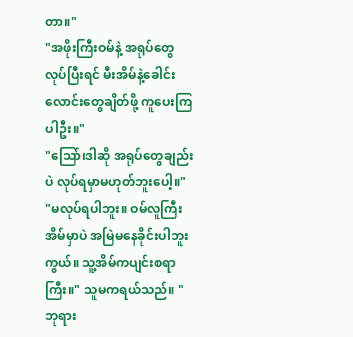တာ။"
"အဖိုးကြီးဝမ်နဲ့ အရုပ်တွေလုပ်ပြီးရင် မီးအိမ်နဲ့ခေါင်းလောင်းတွေချိတ်ဖို့ ကူပေးကြပါဦး။"
"သြော်၊ဒါဆို အရုပ်တွေချည်းပဲ လုပ်ရမှာမဟုတ်ဘူးပေါ့။"
"မလုပ်ရပါဘူး။ ဝမ်လူကြီးအိမ်မှာပဲ အမြဲမနေခိုင်းပါဘူးကွယ်။ သူ့အိမ်ကပျင်းစရာကြီး။" သူမကရယ်သည်။ "ဘုရား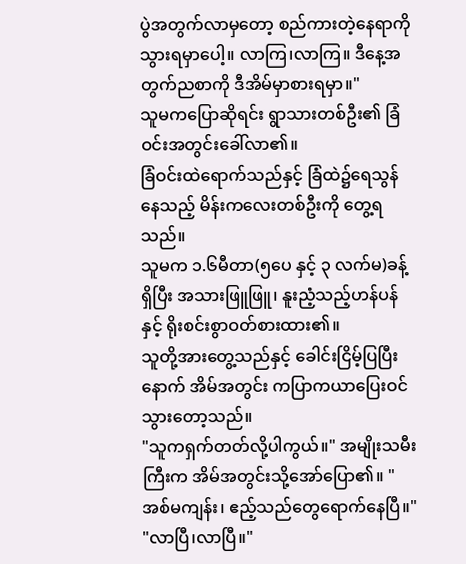ပွဲအတွက်လာမှတော့ စည်ကားတဲ့နေရာကို သွားရမှာပေါ့။ လာကြ၊လာကြ။ ဒီနေ့အတွက်ညစာကို ဒီအိမ်မှာစားရမှာ။"
သူမကပြောဆိုရင်း ရွာသားတစ်ဦး၏ ခြံဝင်းအတွင်းခေါ်လာ၏။
ခြံဝင်းထဲရောက်သည်နှင့် ခြံထဲ၌ရေသွန်နေသည့် မိန်းကလေးတစ်ဦးကို တွေ့ရသည်။
သူမက ၁.၆မီတာ(၅ပေ နှင့် ၃ လက်မ)ခန့်ရှိပြီး အသားဖြူဖြူ၊ နူးညံ့သည့်ဟန်ပန်နှင့် ရိုးစင်းစွာဝတ်စားထား၏။
သူတို့အားတွေ့သည်နှင့် ခေါင်းငြိမ့်ပြပြီးနောက် အိမ်အတွင်း ကပြာကယာပြေးဝင်သွားတော့သည်။
"သူကရှက်တတ်လို့ပါကွယ်။" အမျိုးသမီးကြီးက အိမ်အတွင်းသို့အော်ပြော၏။ "အစ်မကျန်း၊ ဧည့်သည်တွေရောက်နေပြီ။"
"လာပြီ၊လာပြီ။"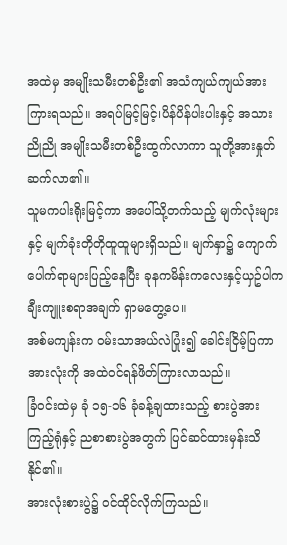အထဲမှ အမျိုးသမီးတစ်ဦး၏ အသံကျယ်ကျယ်အားကြားရသည်။ အရပ်မြင့်မြင့်၊ပိန်ပိန်ပါးပါးနှင့် အသားညိုညို အမျိုးသမီးတစ်ဦးထွက်လာကာ သူတို့အားနှုတ်ဆက်လာ၏။
သူမကပါးရိုးမြင့်ကာ အပေါ်သို့တက်သည့် မျက်လုံးများနှင့် မျက်ခုံးတိုတိုထူထူများရှိသည်။ မျက်နှာ၌ ကျောက်ပေါက်ရာများပြည့်နေပြီး ခုနကမိန်းကလေးနှင့်ယှဥ်ပါက ချီးကျူးစရာအချက် ရှာမတွေ့ပေ။
အစ်မကျန်းက ဝမ်းသာအယ်လဲပြုံး၍ ခေါင်းငြိမ့်ပြကာအားလုံးကို အထဲဝင်ရန်ဖိတ်ကြားလာသည်။
ခြံဝင်းထဲမှ ခုံ ၁၅-၁၆ ခုံခန့်ချထားသည့် စားပွဲအားကြည့်ရုံနှင့် ညစာစားပွဲအတွက် ပြင်ဆင်ထားမှန်းသိနိုင်၏။
အားလုံးစားပွဲ၌ ဝင်ထိုင်လိုက်ကြသည်။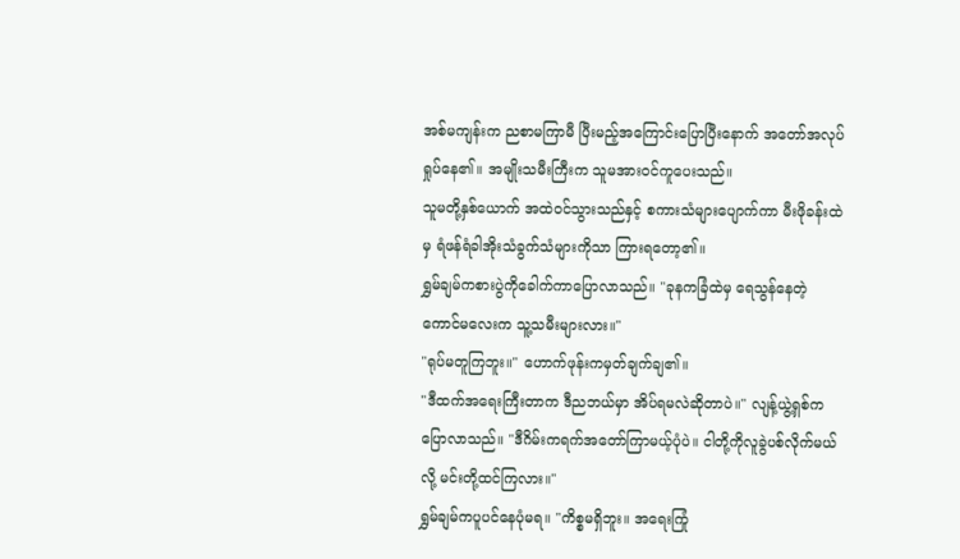အစ်မကျန်းက ညစာမကြာမီ ပြီးမည့်အကြောင်းပြောပြီးနောက် အတော်အလုပ်ရှုပ်နေ၏။ အမျိုးသမီးကြီးက သူမအားဝင်ကူပေးသည်။
သူမတို့နှစ်ယောက် အထဲဝင်သွားသည်နှင့် စကားသံများပျောက်ကာ မီးဖိုခန်းထဲမှ ရံဖန်ရံခါအိုးသံခွက်သံများကိုသာ ကြားရတော့၏။
ရွှမ်ချမ်ကစားပွဲကိုခေါက်ကာပြောလာသည်။ "ခုနကခြံထဲမှ ရေသွန်နေတဲ့ကောင်မလေးက သူ့သမီးများလား။"
"ရုပ်မတူကြဘူး။" ဟောက်ဖုန်းကမှတ်ချက်ချ၏။
"ဒီထက်အရေးကြီးတာက ဒီညဘယ်မှာ အိပ်ရမလဲဆိုတာပဲ။" လျန့်ယွဲ့ရှစ်ကပြောလာသည်။ "ဒီဂိမ်းကရက်အတော်ကြာမယ့်ပုံပဲ။ ငါတို့ကိုလူခွဲပစ်လိုက်မယ်လို့ မင်းတို့ထင်ကြလား။"
ရွှမ်ချမ်ကပူပင်နေပုံမရ။ "ကိစ္စမရှိဘူး။ အရေးကြုံ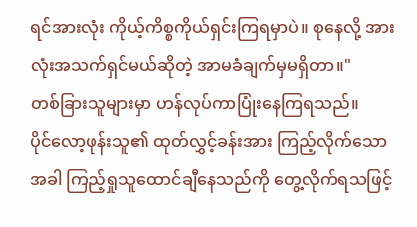ရင်အားလုံး ကိုယ့်ကိစ္စကိုယ်ရှင်းကြရမှာပဲ။ စုနေလို့ အားလုံးအသက်ရှင်မယ်ဆိုတဲ့ အာမခံချက်မှမရှိတာ။"
တစ်ခြားသူများမှာ ဟန်လုပ်ကာပြုံးနေကြရသည်။
ပိုင်လော့ဖုန်းသူ၏ ထုတ်လွှင့်ခန်းအား ကြည့်လိုက်သောအခါ ကြည့်ရှုသူထောင်ချီနေသည်ကို တွေ့လိုက်ရသဖြင့်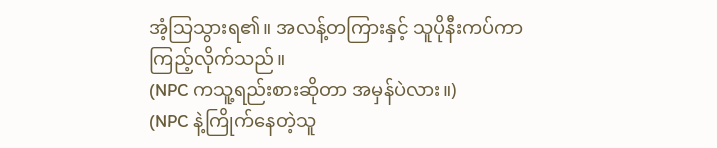အံ့သြသွားရ၏။ အလန့်တကြားနှင့် သူပိုနီးကပ်ကာ ကြည့်လိုက်သည်။
(NPC ကသူ့ရည်းစားဆိုတာ အမှန်ပဲလား။)
(NPC နဲ့ကြိုက်နေတဲ့သူ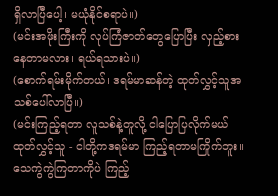ရှိလာပြီပေါ့၊ မယုံနိုင်စရာပဲ။)
(မင်းအဖိုးကြီးကို လုပ်ကြံဇာတ်တွေပြောပြီး လှည့်စားနေတာမလား၊ ရယ်ရသားပဲ။)
(စောက်ရမ်းမိုက်တယ်၊ ဒရမ်မာဆန်တဲ့ ထုတ်လွှင့်သူအသစ်ပေါ်လာပြီ။)
(မင်းကြည့်ရတာ လူသစ်နဲ့တူလို့ ငါပြောပြလိုက်မယ် ထုတ်လွှင့်သူ - ငါတို့ကဒရမ်မာ ကြည့်ရတာမကြိုက်ဘူး။ သေကွဲကွဲကြတာကိုပဲ ကြည့်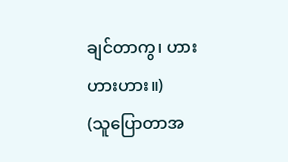ချင်တာကွ၊ ဟားဟားဟား။)
(သူပြောတာအ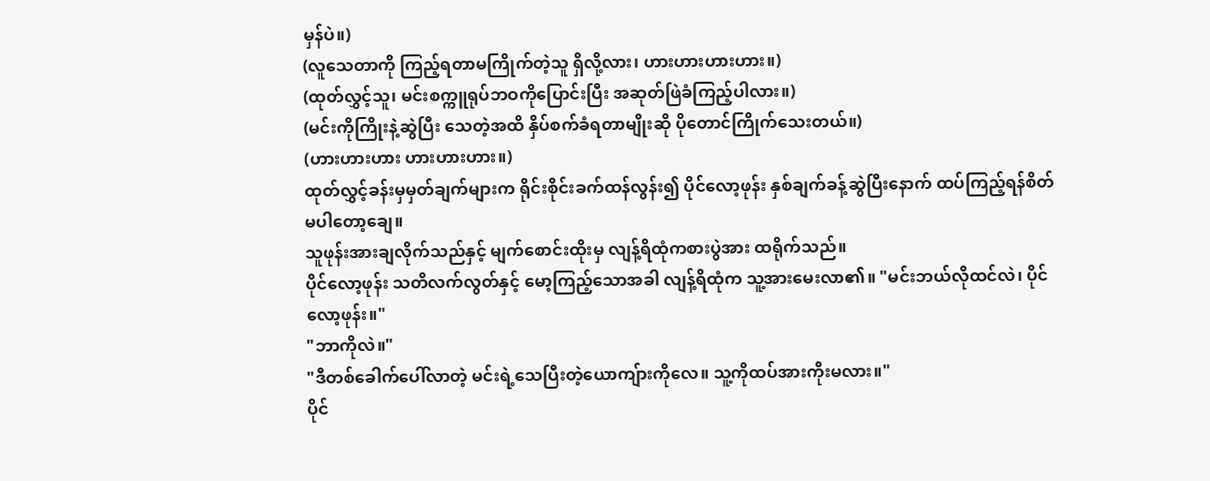မှန်ပဲ။)
(လူသေတာကို ကြည့်ရတာမကြိုက်တဲ့သူ ရှိလို့လား၊ ဟားဟားဟားဟား။)
(ထုတ်လွှင့်သူ၊ မင်းစက္ကူရုပ်ဘဝကိုပြောင်းပြီး အဆုတ်ဖြဲခံကြည့်ပါလား။)
(မင်းကိုကြိုးနဲ့ဆွဲပြီး သေတဲ့အထိ နှိပ်စက်ခံရတာမျိုးဆို ပိုတောင်ကြိုက်သေးတယ်။)
(ဟားဟားဟား ဟားဟားဟား။)
ထုတ်လွှင့်ခန်းမှမှတ်ချက်များက ရိုင်းစိုင်းခက်ထန်လွန်း၍ ပိုင်လော့ဖုန်း နှစ်ချက်ခန့်ဆွဲပြီးနောက် ထပ်ကြည့်ရန်စိတ်မပါတော့ချေ။
သူဖုန်းအားချလိုက်သည်နှင့် မျက်စောင်းထိုးမှ လျန့်ရိထုံကစားပွဲအား ထရိုက်သည်။
ပိုင်လော့ဖုန်း သတိလက်လွတ်နှင့် မော့ကြည့်သောအခါ လျန့်ရိထုံက သူ့အားမေးလာ၏။ "မင်းဘယ်လိုထင်လဲ၊ ပိုင်လော့ဖုန်း။"
"ဘာကိုလဲ။"
"ဒီတစ်ခေါက်ပေါ်လာတဲ့ မင်းရဲ့သေပြီးတဲ့ယောကျ်ားကိုလေ။ သူ့ကိုထပ်အားကိုးမလား။"
ပိုင်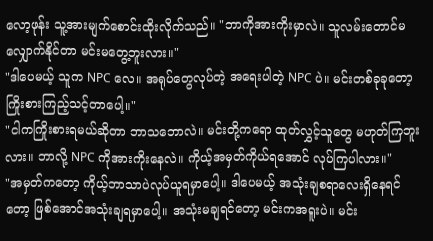လော့ဖုန်း သူ့အားမျက်စောင်းထိုးလိုက်သည်။ "ဘာကိုအားကိုးမှာလဲ။ သူလမ်းတောင်မလျှောက်နိုင်တာ မင်းမတွေ့ဘူးလား။"
"ဒါပေမယ့် သူက NPC လေ။ အရုပ်တွေလုပ်တဲ့ အရေးပါတဲ့ NPC ပဲ။ မင်းတစ်ခုခုတော့ ကြိုးစားကြည့်သင့်တာပေါ့။"
"ငါကကြိုးစားရမယ်ဆိုတာ ဘာသဘောလဲ။ မင်းတို့ကရော ထုတ်လွှင့်သူတွေ မဟုတ်ကြဘူးလား။ ဘာလို့ NPC ကိုအားကိုးနေလဲ။ ကိုယ့်အမှတ်ကိုယ်ရအောင် လုပ်ကြပါလား။"
"အမှတ်ကတော့ ကိုယ့်ဘာသာပဲလုပ်ယူရမှာပေါ့။ ဒါပေမယ့် အသုံးချစရာလေးရှိနေရင်တော့ ဖြစ်အောင်အသုံးချရမှာပေါ့။ အသုံးမချရင်တော့ မင်းကအရူးပဲ။ မင်း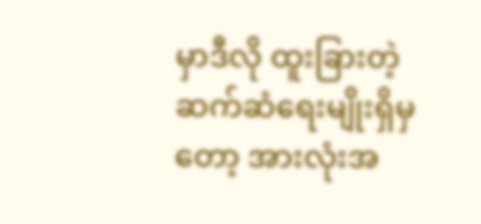မှာဒီလို ထူးခြားတဲ့ဆက်ဆံရေးမျိုးရှိမှတော့ အားလုံးအ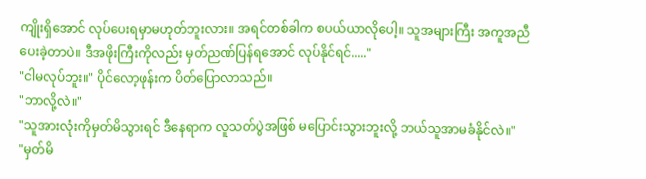ကျိုးရှိအောင် လုပ်ပေးရမှာမဟုတ်ဘူးလား။ အရင်တစ်ခါက စပယ်ယာလိုပေါ့။ သူအများကြီး အကူအညီပေးခဲ့တာပဲ။ ဒီအဖိုးကြီးကိုလည်း မှတ်ညဏ်ပြန်ရအောင် လုပ်နိုင်ရင်....."
"ငါမလုပ်ဘူး။" ပိုင်လော့ဖုန်းက ပိတ်ပြောလာသည်။
"ဘာလို့လဲ။"
"သူအားလုံးကိုမှတ်မိသွားရင် ဒီနေရာက လူသတ်ပွဲအဖြစ် မပြောင်းသွားဘူးလို့ ဘယ်သူအာမခံနိုင်လဲ။"
"မှတ်မိ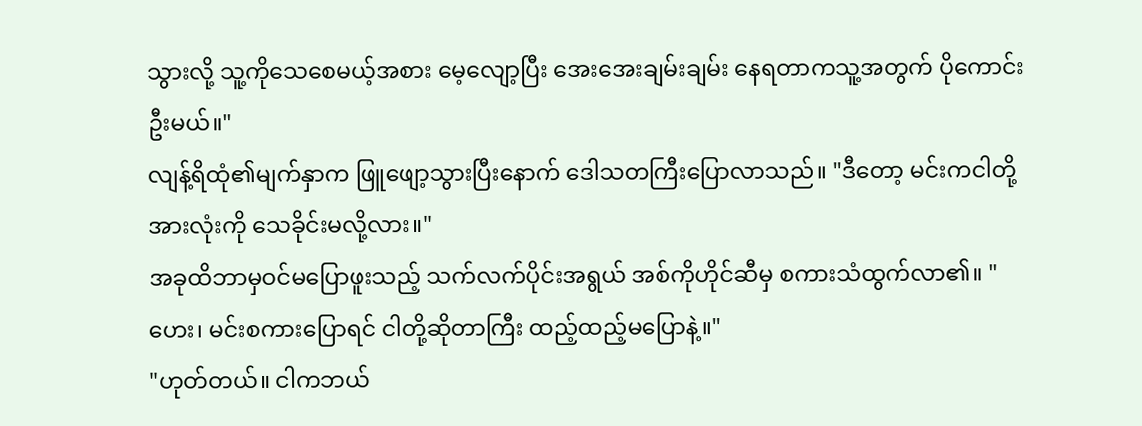သွားလို့ သူ့ကိုသေစေမယ့်အစား မေ့လျော့ပြီး အေးအေးချမ်းချမ်း နေရတာကသူ့အတွက် ပိုကောင်းဦးမယ်။"
လျန့်ရိထုံ၏မျက်နှာက ဖြူဖျော့သွားပြီးနောက် ဒေါသတကြီးပြောလာသည်။ "ဒီတော့ မင်းကငါတို့အားလုံးကို သေခိုင်းမလို့လား။"
အခုထိဘာမှဝင်မပြောဖူးသည့် သက်လက်ပိုင်းအရွယ် အစ်ကိုဟိုင်ဆီမှ စကားသံထွက်လာ၏။ "ဟေး၊ မင်းစကားပြောရင် ငါတို့ဆိုတာကြီး ထည့်ထည့်မပြောနဲ့။"
"ဟုတ်တယ်။ ငါကဘယ်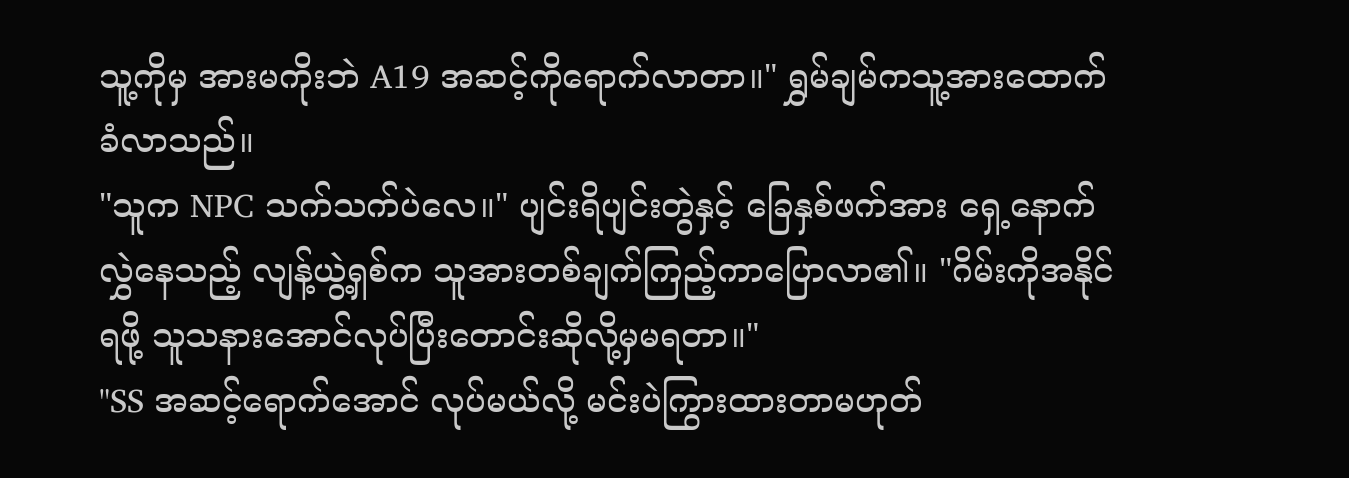သူ့ကိုမှ အားမကိုးဘဲ A19 အဆင့်ကိုရောက်လာတာ။" ရွှမ်ချမ်ကသူ့အားထောက်ခံလာသည်။
"သူက NPC သက်သက်ပဲလေ။" ပျင်းရိပျင်းတွဲနှင့် ခြေနှစ်ဖက်အား ရှေ့နောက်လွှဲနေသည့် လျန့်ယွဲ့ရှစ်က သူအားတစ်ချက်ကြည့်ကာပြောလာ၏။ "ဂိမ်းကိုအနိုင်ရဖို့ သူသနားအောင်လုပ်ပြီးတောင်းဆိုလို့မှမရတာ။"
"SS အဆင့်ရောက်အောင် လုပ်မယ်လို့ မင်းပဲကြွားထားတာမဟုတ်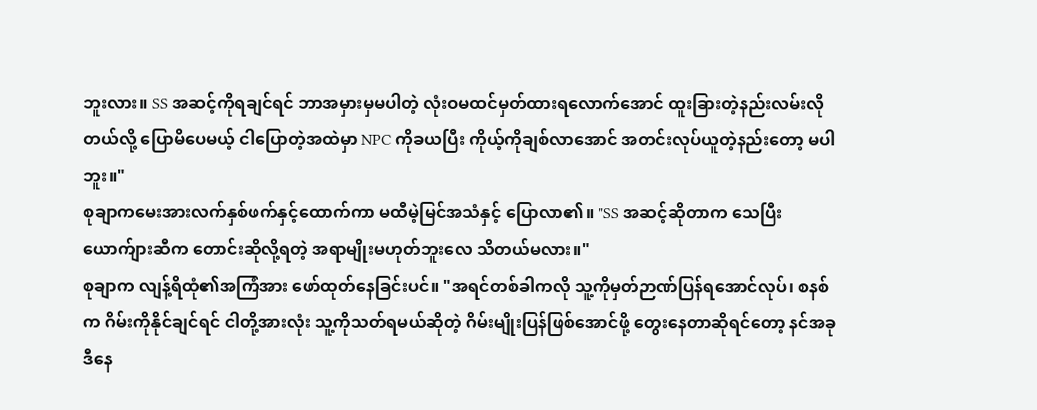ဘူးလား။ SS အဆင့်ကိုရချင်ရင် ဘာအမှားမှမပါတဲ့ လုံးဝမထင်မှတ်ထားရလောက်အောင် ထူးခြားတဲ့နည်းလမ်းလိုတယ်လို့ ပြောမိပေမယ့် ငါပြောတဲ့အထဲမှာ NPC ကိုခယပြီး ကိုယ့်ကိုချစ်လာအောင် အတင်းလုပ်ယူတဲ့နည်းတော့ မပါဘူး။"
စုချာကမေးအားလက်နှစ်ဖက်နှင့်ထောက်ကာ မထီမဲ့မြင်အသံနှင့် ပြောလာ၏။ "SS အဆင့်ဆိုတာက သေပြီးယောက်ျားဆီက တောင်းဆိုလို့ရတဲ့ အရာမျိုးမဟုတ်ဘူးလေ သိတယ်မလား။"
စုချာက လျန့်ရိထုံ၏အကြံအား ဖော်ထုတ်နေခြင်းပင်။ "အရင်တစ်ခါကလို သူ့ကိုမှတ်ဉာဏ်ပြန်ရအောင်လုပ်၊ စနစ်က ဂိမ်းကိုနိုင်ချင်ရင် ငါတို့အားလုံး သူ့ကိုသတ်ရမယ်ဆိုတဲ့ ဂိမ်းမျိုးပြန်ဖြစ်အောင်ဖို့ တွေးနေတာဆိုရင်တော့ နင်အခုဒီနေ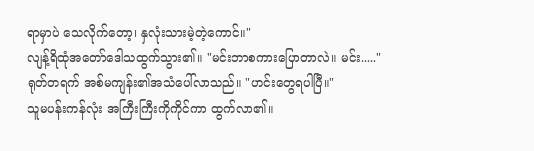ရာမှာပဲ သေလိုက်တော့၊ နှလုံးသားမဲ့တဲ့ကောင်။"
လျန့်ရိထုံအတော်ဒေါသထွက်သွား၏။ "မင်းဘာစကားပြောတာလဲ။ မင်း....."
ရုတ်တရက် အစ်မကျန်း၏အသံပေါ်လာသည်။ "ဟင်းတွေရပါပြီ။"
သူမပန်းကန်လုံး အကြီးကြီးကိုကိုင်ကာ ထွက်လာ၏။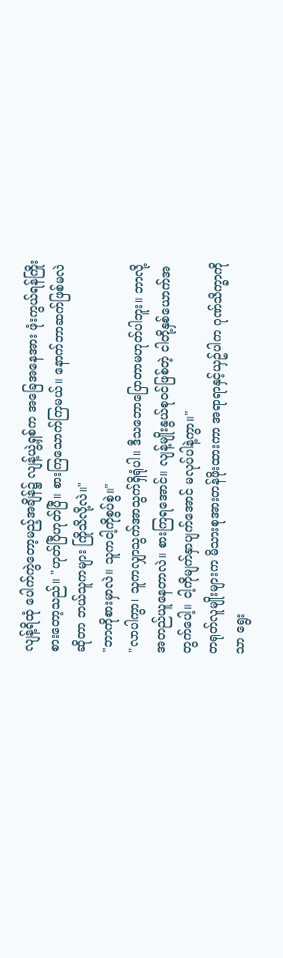လျန့်ရိထုံ ပေါက်ကွဲတော့မည့်အချိန်၌ လျန့်ယွဲ့ရှစ်က အခြေအနေအား ဖုံးကွယ်ရန်ကြိုးစားတော့သည်။ "ဟုတ်ပြီဟုတ်ပြီ။ စားကြသောက်ကြမယ်။ နောက်ဘာဆက်ဖြစ်မလဲဆိုတာ ဘယ်သူကများ ကြိုသိလို့လဲ။"
"ဘာကိုစားမှာလဲ။ သူကငါ့ကိုစွပ်စွဲ။"
"လာပါကွာ၊ သူကလျှာသွက်အာသွက်ရှိရုံပါ။ ဒီသဘောပြောတာမဟုတ်ပါဘူး။ ဘာလို့အတည်ယူနေတာလဲ။ စားကြရအောင်။ လျန့်မျိုးနွယ်စုဝင်ဖြစ်တဲ့ ငါတို့နှစ်ယောက်အတွက်ပေါ့။ ငါ့ကိုမျက်နှာပျက်အောင် မလုပ်ပါနဲ့ကွာ။"
တရုတ်လူမျိုးများက မိသားစုအားတန်ဖိုးထားကာ အရာရာနှင့်ယှဥ်ပါက ဂုဏ်သိက္ခာကိုသာ ရွေး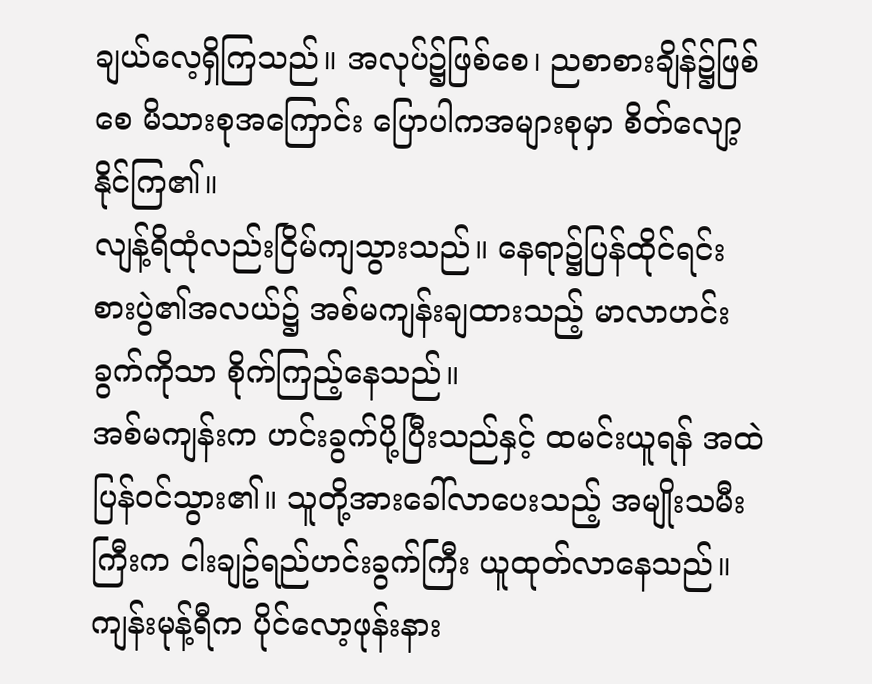ချယ်လေ့ရှိကြသည်။ အလုပ်၌ဖြစ်စေ၊ ညစာစားချိန်၌ဖြစ်စေ မိသားစုအကြောင်း ပြောပါကအများစုမှာ စိတ်လျော့နိုင်ကြ၏။
လျန့်ရိထုံလည်းငြိမ်ကျသွားသည်။ နေရာ၌ပြန်ထိုင်ရင်း စားပွဲ၏အလယ်၌ အစ်မကျန်းချထားသည့် မာလာဟင်းခွက်ကိုသာ စိုက်ကြည့်နေသည်။
အစ်မကျန်းက ဟင်းခွက်ပို့ပြီးသည်နှင့် ထမင်းယူရန် အထဲပြန်ဝင်သွား၏။ သူတို့အားခေါ်လာပေးသည့် အမျိုးသမီးကြီးက ငါးချဥ်ရည်ဟင်းခွက်ကြီး ယူထုတ်လာနေသည်။
ကျန်းမုန့်ရီက ပိုင်လော့ဖုန်းနား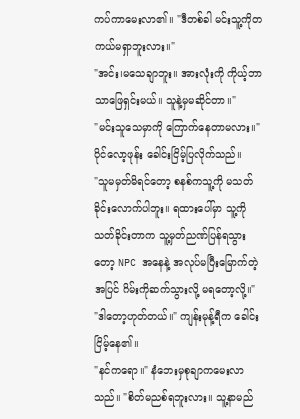ကပ်ကာမေးလာ၏။ "ဒီတစ်ခါ မင်းသူ့ကိုတကယ်မရှာဘူးလား။"
"အင်း၊မသေချာဘူး။ အားလုံးကို ကိုယ့်ဘာသာဖြေရှင်းမယ်။ သူနဲ့မှမဆိုင်တာ။"
"မင်းသူသေမှာကို ကြောက်နေတာမလား။"
ပိုင်လော့ဖုန်း ခေါင်းငြိမ့်ပြလိုက်သည်။
"သူမမှတ်မိရင်တော့ စနစ်ကသူ့ကို မသတ်ခိုင်းလောက်ပါဘူး။ ရထားပေါ်မှာ သူ့ကိုသတ်ခိုင်းတာက သူ့မှတ်ညဏ်ပြန်ရသွားတော့ NPC အနေနဲ့ အလုပ်မပြီးမြောက်တဲ့အပြင် ဂိမ်းကိုဆက်သွားလို့ မရတော့လို့။"
"ဒါတော့ဟုတ်တယ်။" ကျန်းမုန့်ရီက ခေါင်းငြိမ့်နေ၏။
"နင်ကရော။" နံဘေးမှစုချာကမေးလာသည်။ "စိတ်မညစ်ရဘူးလား။ သူ့နာမည်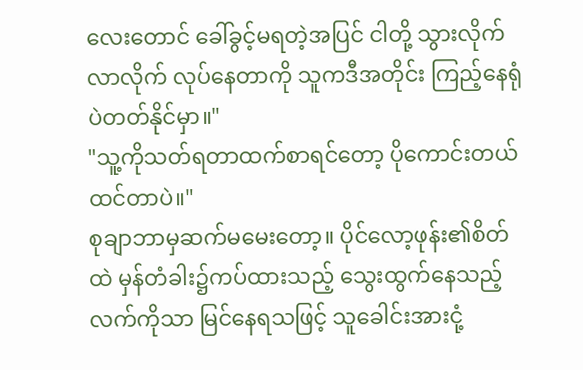လေးတောင် ခေါ်ခွင့်မရတဲ့အပြင် ငါတို့ သွားလိုက်လာလိုက် လုပ်နေတာကို သူကဒီအတိုင်း ကြည့်နေရုံပဲတတ်နိုင်မှာ။"
"သူ့ကိုသတ်ရတာထက်စာရင်တော့ ပိုကောင်းတယ်ထင်တာပဲ။"
စုချာဘာမှဆက်မမေးတော့။ ပိုင်လော့ဖုန်း၏စိတ်ထဲ မှန်တံခါး၌ကပ်ထားသည့် သွေးထွက်နေသည့်လက်ကိုသာ မြင်နေရသဖြင့် သူခေါင်းအားငုံ့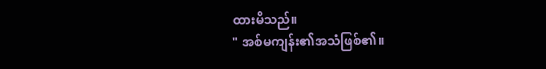ထားမိသည်။
" အစ်မကျန်း၏အသံဖြစ်၏။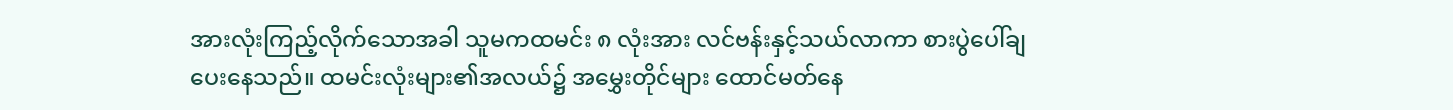အားလုံးကြည့်လိုက်သောအခါ သူမကထမင်း ၈ လုံးအား လင်ဗန်းနှင့်သယ်လာကာ စားပွဲပေါ်ချပေးနေသည်။ ထမင်းလုံးများ၏အလယ်၌ အမွှေးတိုင်များ ထောင်မတ်နေ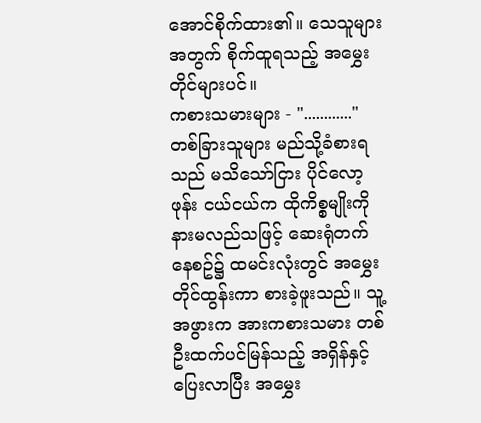အောင်စိုက်ထား၏။ သေသူများအတွက် စိုက်ထူရသည့် အမွှေးတိုင်များပင်။
ကစားသမားများ - "............"
တစ်ခြားသူများ မည်သို့ခံစားရသည် မသိသော်ငြား ပိုင်လော့ဖုန်း ငယ်ငယ်က ထိုကိစ္စမျိုးကို နားမလည်သဖြင့် ဆေးရုံတက်နေစဥ်၌ ထမင်းလုံးတွင် အမွှေးတိုင်ထွန်းကာ စားခဲ့ဖူးသည်။ သူ့အဖွားက အားကစားသမား တစ်ဦးထက်ပင်မြန်သည့် အရှိန်နှင့်ပြေးလာပြီး အမွှေး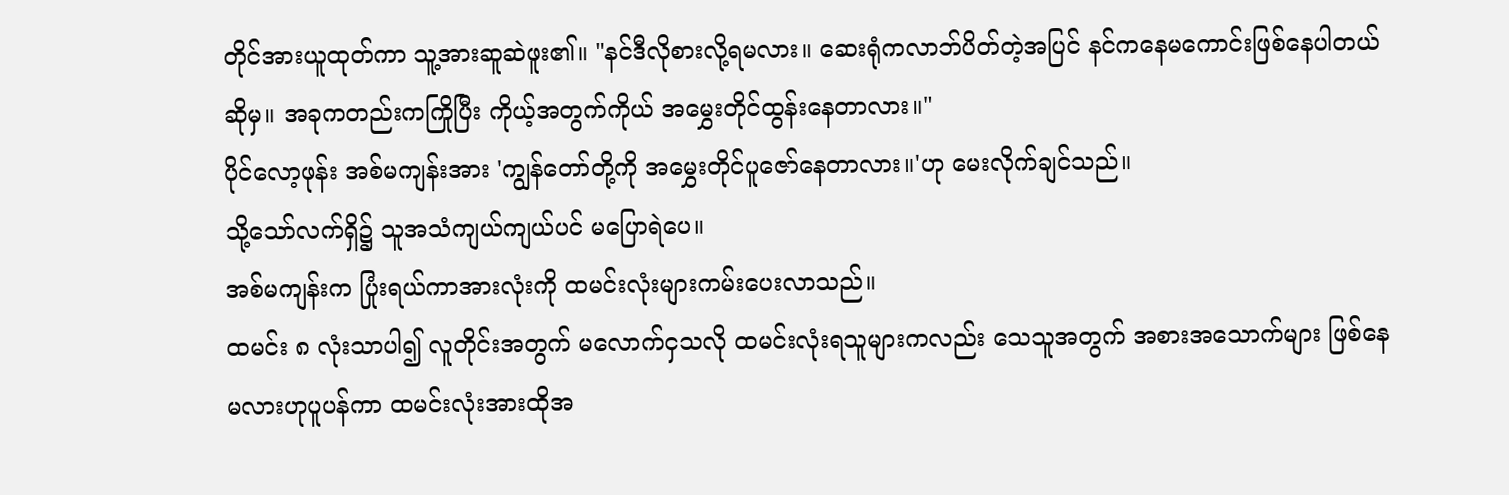တိုင်အားယူထုတ်ကာ သူ့အားဆူဆဲဖူး၏။ "နင်ဒီလိုစားလို့ရမလား။ ဆေးရုံကလာဘ်ပိတ်တဲ့အပြင် နင်ကနေမကောင်းဖြစ်နေပါတယ်ဆိုမှ။ အခုကတည်းကကြိုပြီး ကိုယ့်အတွက်ကိုယ် အမွှေးတိုင်ထွန်းနေတာလား။"
ပိုင်လော့ဖုန်း အစ်မကျန်းအား 'ကျွန်တော်တို့ကို အမွှေးတိုင်ပူဇော်နေတာလား။'ဟု မေးလိုက်ချင်သည်။
သို့သော်လက်ရှိ၌ သူအသံကျယ်ကျယ်ပင် မပြောရဲပေ။
အစ်မကျန်းက ပြုံးရယ်ကာအားလုံးကို ထမင်းလုံးများကမ်းပေးလာသည်။
ထမင်း ၈ လုံးသာပါ၍ လူတိုင်းအတွက် မလောက်ငှသလို ထမင်းလုံးရသူများကလည်း သေသူအတွက် အစားအသောက်များ ဖြစ်နေမလားဟုပူပန်ကာ ထမင်းလုံးအားထိုအ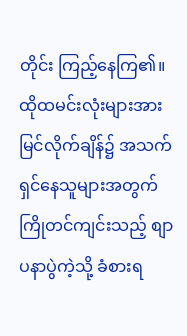တိုင်း ကြည့်နေကြ၏။ ထိုထမင်းလုံးများအား မြင်လိုက်ချိန်၌ အသက်ရှင်နေသူများအတွက် ကြိုတင်ကျင်းသည့် စျာပနာပွဲကဲ့သို့ ခံစားရ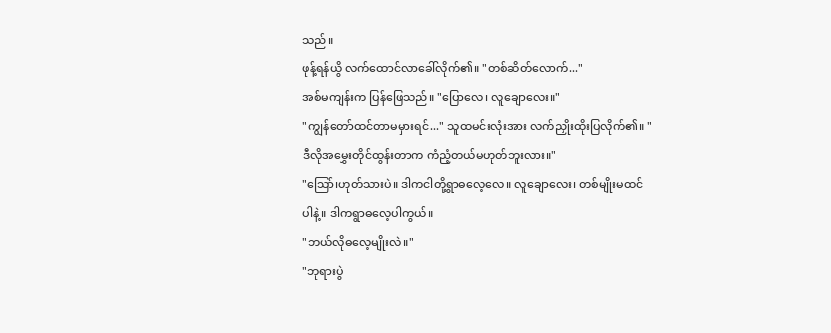သည်။
ဖုန့်ရန်ယွိ လက်ထောင်လာခေါ်လိုက်၏။ "တစ်ဆိတ်လောက်..."
အစ်မကျန်းက ပြန်ဖြေသည်။ "ပြောလေ၊ လူချောလေး။"
"ကျွန်တော်ထင်တာမမှားရင်..." သူထမင်းလုံးအား လက်ညှိုးထိုးပြလိုက်၏။ "ဒီလိုအမွှေးတိုင်ထွန်းတာက ကံညံ့တယ်မဟုတ်ဘူးလား။"
"သြော်၊ဟုတ်သားပဲ။ ဒါကငါတို့ရွာဓလေ့လေ။ လူချောလေး၊ တစ်မျိုးမထင်ပါနဲ့။ ဒါကရွာဓလေ့ပါကွယ်။
"ဘယ်လိုဓလေ့မျိုးလဲ။"
"ဘုရားပွဲ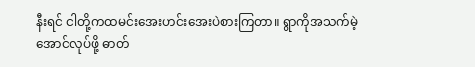နီးရင် ငါတို့ကထမင်းအေးဟင်းအေးပဲစားကြတာ။ ရွာကိုအသက်မဲ့အောင်လုပ်ဖို့ ဓာတ်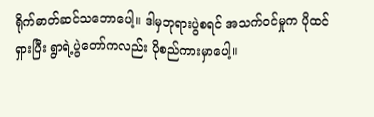ရိုက်ဓာတ်ဆင်သဘောပေါ့။ ဒါမှဘုရားပွဲစရင် အသက်ဝင်မှုက ပိုထင်ရှားပြီး ရွာရဲ့ပွဲတော်ကလည်း ပိုစည်ကားမှာပေါ့။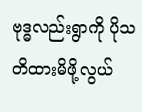ဗုဒ္ဓလည်းရွာကို ပိုသတိထားမိဖို့လွယ်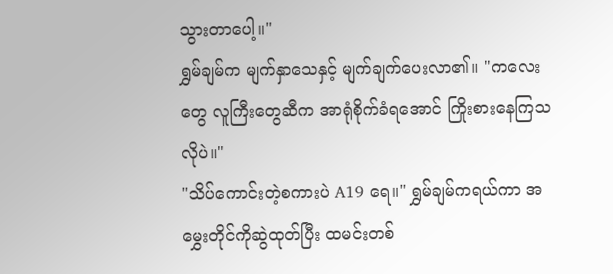သွားတာပေါ့။"
ရွှမ်ချမ်က မျက်နှာသေနှင့် မျက်ချက်ပေးလာ၏။ "ကလေးတွေ လူကြီးတွေဆီက အာရုံစိုက်ခံရအောင် ကြိုးစားနေကြသလိုပဲ။"
"သိပ်ကောင်းတဲ့စကားပဲ A19 ရေ။" ရွှမ်ချမ်ကရယ်ကာ အမွှေးတိုင်ကိုဆွဲထုတ်ပြီး ထမင်းတစ်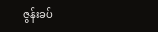ဇွန်းခပ်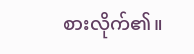စားလိုက်၏။